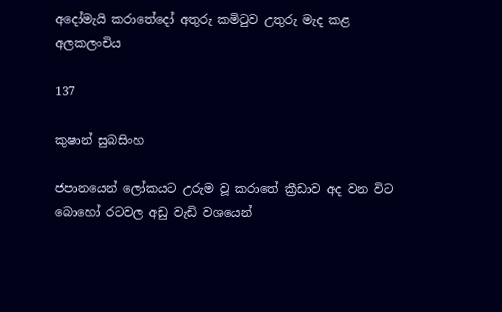අදෝමැයි කරාතේදෝ අතුරු කමිටුව උතුරු මැද කළ අලකලංචිය

137

කුෂාන් සුබසිංහ

ජපානයෙන් ලෝකයට උරුම වූ කරාතේ ක්‍රීඩාව අද වන විට බොහෝ රටවල අඩු වැඩි වශයෙන්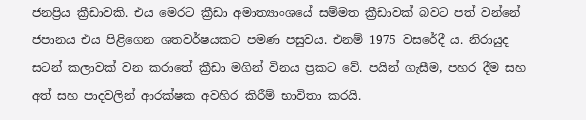ජනප්‍රිය ක්‍රීඩාවකි. එය මෙරට ක්‍රීඩා අමාත්‍යාංශයේ සම්මත ක්‍රීඩාවක් බවට පත් වන්නේ ජපානය එය පිළිගෙන ශතවර්ෂයකට පමණ පසුවය. එනම් 1975 වසරේදී ය. නිරායුද සටන් කලාවක් වන කරාතේ ක්‍රීඩා මගින් විනය ප්‍රකට වේ. පයින් ගැසීම, පහර දීම සහ අත් සහ පාදවලින් ආරක්ෂක අවහිර කිරීම් භාවිතා කරයි.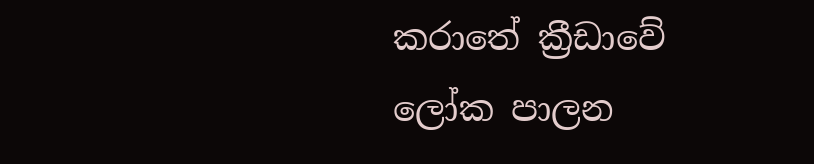කරාතේ ක්‍රීඩාවේ ලෝක පාලන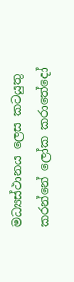මධ්‍යස්ථානය ලෙස කටයුතු කරන්නේ ලෝක කරාතේදෝ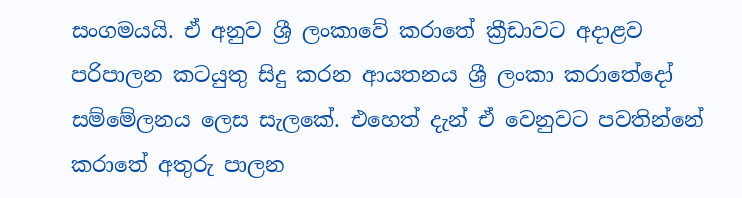සංගමයයි. ඒ අනුව ශ්‍රී ලංකාවේ කරාතේ ක්‍රීඩාවට අදාළව පරිපාලන කටයුතු සිදු කරන ආයතනය ශ්‍රී ලංකා කරාතේදෝ සම්මේලනය ලෙස සැලකේ. එහෙත් දැන් ඒ වෙනුවට පවතින්නේ කරාතේ අතුරු පාලන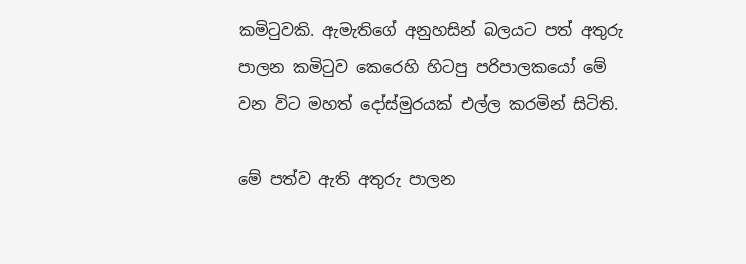කමිටුවකි. ඇමැතිගේ අනුහසින් බලයට පත් අතුරු පාලන කමිටුව කෙරෙහි හිටපු පරිපාලකයෝ මේ වන විට මහත් දෝස්මුරයක් එල්ල කරමින් සිටිති.

මේ පත්ව ඇති අතුරු පාලන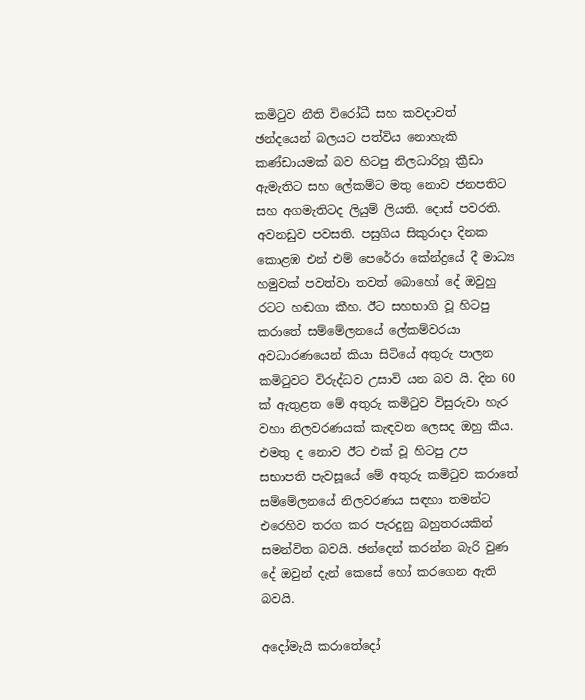කමිටුව නීති විරෝධී සහ කවදාවත් ඡන්දයෙන් බලයට පත්විය නොහැකි කණ්ඩායමක් බව හිටපු නිලධාරිහූ ක්‍රීඩා ඇමැතිට සහ ලේකම්ට මතු නොව ජනපතිට සහ අගමැතිටද ලියුම් ලියති. දොස් පවරති. අවනඩුව පවසති. පසුගිය සිකුරාදා දිනක කොළඹ එන් එම් පෙරේරා කේන්ද්‍රයේ දී මාධ්‍ය හමුවක් පවත්වා තවත් බොහෝ දේ ඔවුහු රටට හඬගා කීහ. ඊට සහභාගි වූ හිටපු කරාතේ සම්මේලනයේ ලේකම්වරයා අවධාරණයෙන් කියා සිටියේ අතුරු පාලන කමිටුවට විරුද්ධව උසාවි යන බව යි. දින 60 ක් ඇතුළත මේ අතුරු කමිටුව විසුරුවා හැර වහා නිලවරණයක් කැඳවන ලෙසද ඔහු කීය. එමතු ද නොව ඊට එක් වූ හිටපු උප සභාපති පැවසූයේ මේ අතුරු කමිටුව කරාතේ සම්මේලනයේ නිලවරණය සඳහා තමන්ට එරෙහිව තරග කර පැරදුනු බහුතරයකින් සමන්විත බවයි. ඡන්දෙන් කරන්න බැරි වුණ දේ ඔවුන් දැන් කෙසේ හෝ කරගෙන ඇති බවයි.

අදෝමැයි කරාතේදෝ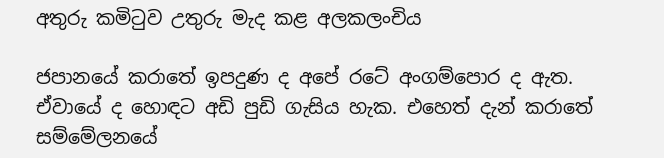අතුරු කමිටුව උතුරු මැද කළ අලකලංචිය

ජපානයේ කරාතේ ඉපදුණ ද අපේ රටේ අංගම්පොර ද ඇත. ඒවායේ ද හොඳට අඩි පුඩි ගැසිය හැක. එහෙත් දැන් කරාතේ සම්මේලනයේ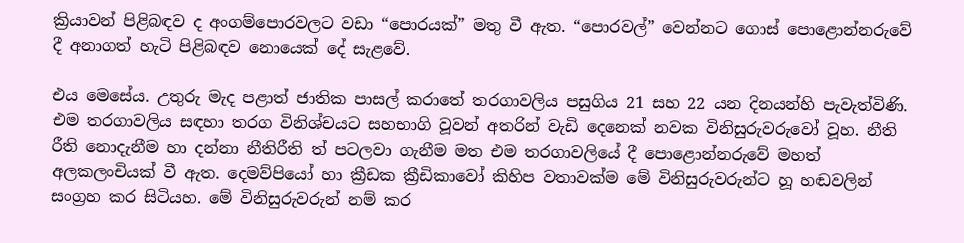ක්‍රියාවන් පිළිබඳව ද අංගම්පොරවලට වඩා “පොරයක්” මතු වී ඇත. “පොරවල්” වෙන්නට ගොස් පොළොන්නරුවේ දී අනාගත් හැටි පිළිබඳව නොයෙක් දේ සැළවේ.

එය මෙසේය. උතුරු මැද පළාත් ජාතික පාසල් කරාතේ තරගාවලිය පසුගිය 21 සහ 22 යන දිනයන්හි පැවැත්විණි. එම තරගාවලිය සඳහා තරග විනිශ්චයට සහභාගි වූවන් අතරින් වැඩි දෙනෙක් නවක විනිසුරුවරුවෝ වූහ. නීති රීති නොදැනීම හා දන්නා නීතිරීති ත් පටලවා ගැනීම මත එම තරගාවලියේ දී පොළොන්නරුවේ මහත් අලකලංචියක් වී ඇත. දෙමව්පියෝ හා ක්‍රීඩක ක්‍රීඩිකාවෝ කිහිප වතාවක්ම මේ විනිසුරුවරුන්ට හූ හඬවලින් සංග්‍රහ කර සිටියහ. මේ විනිසුරුවරුන් නම් කර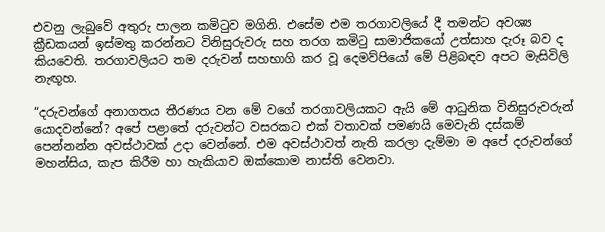එවනු ලැබුවේ අතුරු පාලන කමිටුව මගිනි. එසේම එම තරගාවලියේ දී තමන්ට අවශ්‍ය ක්‍රීඩකයන් ඉස්මතු කරන්නට විනිසුරුවරු සහ තරග කමිටු සාමාජිකයෝ උත්සාහ දැරූ බව ද කියවෙති. තරගාවලියට තම දරුවන් සහභාගි කර වූ දෙමව්පියෝ මේ පිළිබඳව අපට මැසිවිලි නැඟූහ.

“දරුවන්ගේ අනාගතය තීරණය වන මේ වගේ තරගාවලියකට ඇයි මේ ආධුනික විනිසුරුවරුන් යොදවන්නේ? අපේ පළාතේ දරුවන්ට වසරකට එක් වතාවක් පමණයි මෙවැනි දස්කම් පෙන්නන්න අවස්ථාවක් උදා වෙන්නේ. එම අවස්ථාවත් නැති කරලා දැම්මා ම අපේ දරුවන්ගේ මහන්සිය, කැප කිරීම හා හැකියාව ඔක්කොම නාස්ති වෙනවා.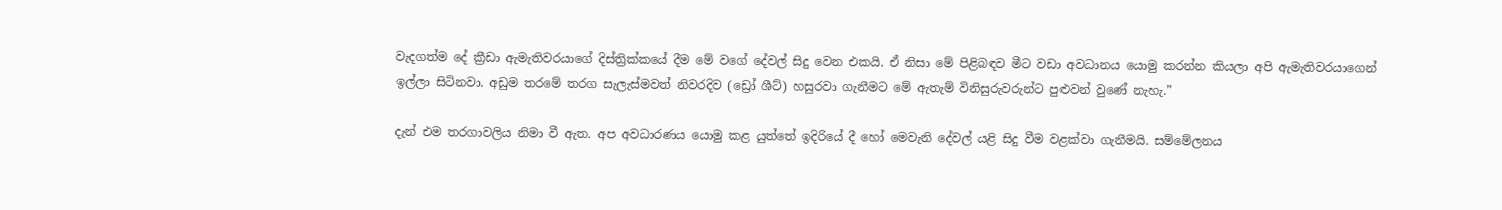වැදගත්ම දේ ක්‍රීඩා ඇමැතිවරයාගේ දිස්ත්‍රික්කයේ දීම මේ වගේ දේවල් සිදු වෙන එකයි. ඒ නිසා මේ පිළිබඳව මීට වඩා අවධානය යොමු කරන්න කියලා අපි ඇමැතිවරයාගෙන් ඉල්ලා සිටිනවා. අඩුම තරමේ තරග සැලැස්මවත් නිවරදිව (ඩ්‍රෝ ශීට්) හසුරවා ගැනීමට මේ ඇතැම් විනිසුරුවරුන්ට පුළුවන් වුණේ නැහැ.”

දැන් එම තරගාවලිය නිමා වී ඇත. අප අවධාරණය යොමු කළ යුත්තේ ඉදිරියේ දී හෝ මෙවැනි දේවල් යළි සිදු වීම වළක්වා ගැනීමයි. සම්මේලනය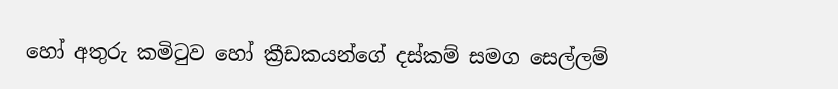හෝ අතුරු කමිටුව හෝ ක්‍රීඩකයන්ගේ දස්කම් සමග සෙල්ලම්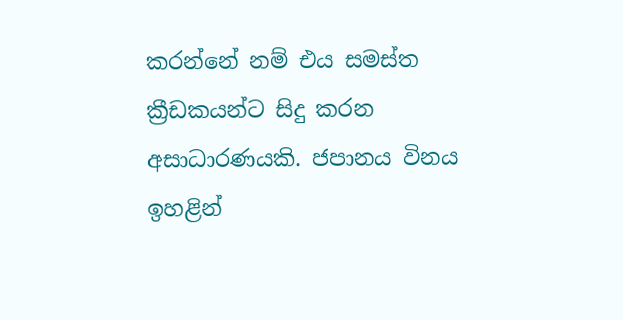කරන්නේ නම් එය සමස්ත ක්‍රීඩකයන්ට සිදු කරන අසාධාරණයකි. ජපානය විනය ඉහළින්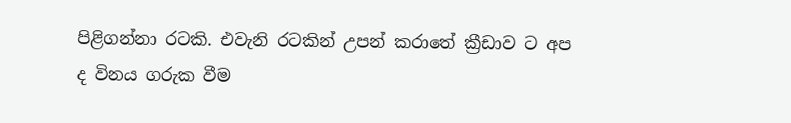පිළිගන්නා රටකි. එවැනි රටකින් උපන් කරාතේ ක්‍රීඩාව ට අප ද විනය ගරුක වීම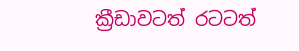ක්‍රීඩාවටත් රටටත්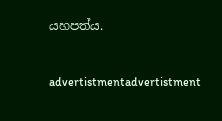යහපත්ය.



advertistmentadvertistment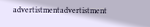advertistmentadvertistment